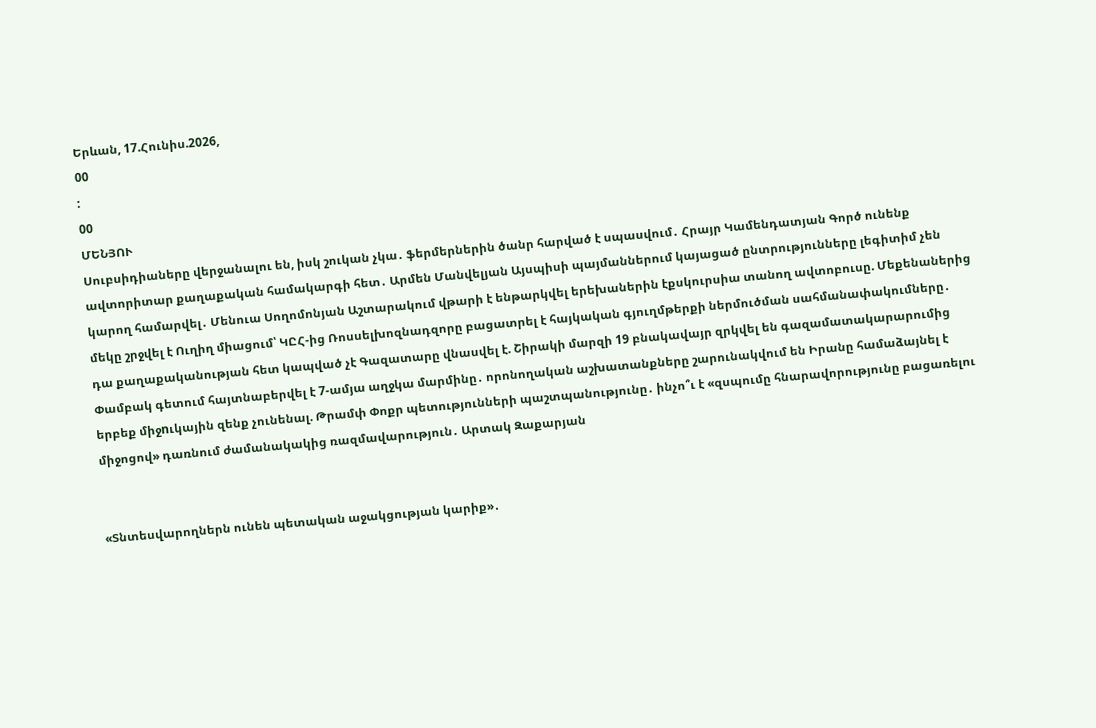Երևան, 17.Հունիս.2026,
00
:
00
ՄԵՆՅՈՒ
Սուբսիդիաները վերջանալու են, իսկ շուկան չկա․ ֆերմերներին ծանր հարված է սպասվում․ Հրայր Կամենդատյան Գործ ունենք ավտորիտար քաղաքական համակարգի հետ․ Արմեն Մանվելյան Այսպիսի պայմաններում կայացած ընտրությունները լեգիտիմ չեն կարող համարվել․ Մենուա Սողոմոնյան Աշտարակում վթարի է ենթարկվել երեխաներին էքսկուրսիա տանող ավտոբուսը. Մեքենաներից մեկը շրջվել է Ուղիղ միացում՝ ԿԸՀ-ից Ռոսսելխոզնադզորը բացատրել է հայկական գյուղմթերքի ներմուծման սահմանափակումները․ դա քաղաքականության հետ կապված չէ Գազատարը վնասվել է. Շիրակի մարզի 19 բնակավայր զրկվել են գազամատակարարումից Փամբակ գետում հայտնաբերվել է 7-ամյա աղջկա մարմինը․ որոնողական աշխատանքները շարունակվում են Իրանը համաձայնել է երբեք միջnւկային զենք չունենալ. Թրամփ Փոքր պետությունների պաշտպանությունը․ ինչո՞ւ է «զսպումը հնարավորությունը բացառելու միջոցով» դառնում ժամանակակից ռազմավարություն․ Արտակ Զաքարյան


«Տնտեսվարողներն ունեն պետական աջակցության կարիք»․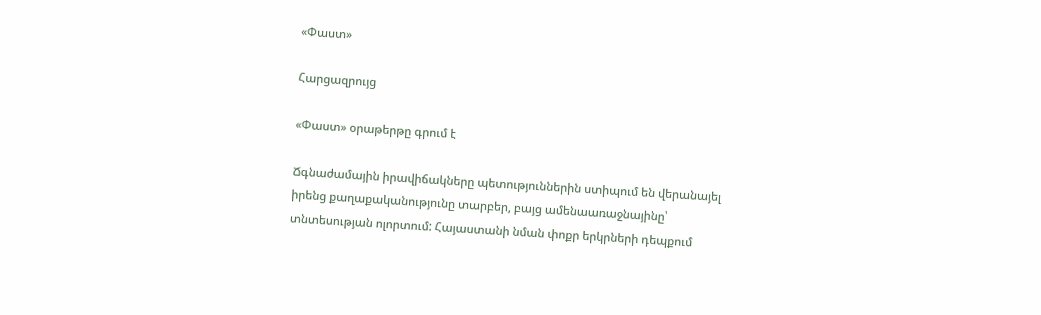«Փաստ»

Հարցազրույց

«Փաստ» օրաթերթը գրում է

Ճգնաժամային իրավիճակները պետություններին ստիպում են վերանայել իրենց քաղաքականությունը տարբեր, բայց ամենաառաջնայինը՝ տնտեսության ոլորտում: Հայաստանի նման փոքր երկրների դեպքում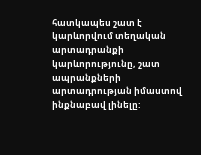հատկապես շատ է կարևորվում տեղական արտադրանքի կարևորությունը, շատ ապրանքների արտադրության իմաստով ինքնաբավ լինելը: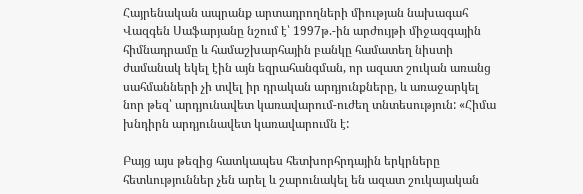Հայրենական ապրանք արտադրողների միության նախագահ Վազգեն Սաֆարյանը նշում է՝ 1997թ.-ին արժույթի միջազգային հիմնադրամը և համաշխարհային բանկը համատեղ նիստի ժամանակ եկել էին այն եզրահանգման, որ ազատ շուկան առանց սահմանների չի տվել իր դրական արդյունքները, և առաջարկել նոր թեզ՝ արդյունավետ կառավարում-ուժեղ տնտեսություն: «Հիմա խնդիրն արդյունավետ կառավարումն է:

Բայց այս թեզից հատկապես հետխորհրդային երկրները հետևություններ չեն արել և շարունակել են ազատ շուկայական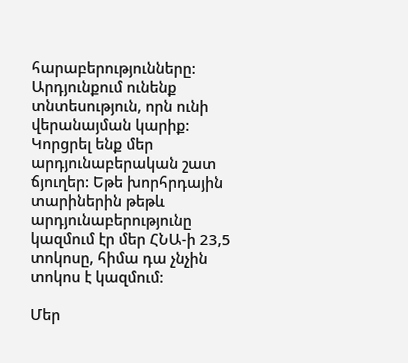հարաբերությունները: Արդյունքում ունենք տնտեսություն, որն ունի վերանայման կարիք: Կորցրել ենք մեր արդյունաբերական շատ ճյուղեր: Եթե խորհրդային տարիներին թեթև արդյունաբերությունը կազմում էր մեր ՀՆԱ-ի 23,5 տոկոսը, հիմա դա չնչին տոկոս է կազմում:

Մեր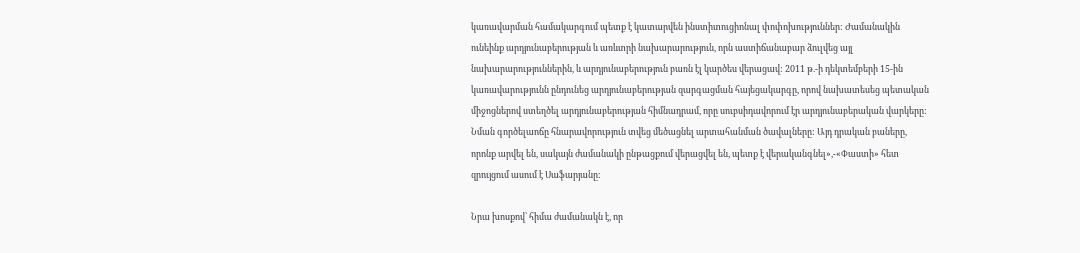կառավարման համակարգում պետք է կատարվեն ինստիտուցիոնալ փոփոխություններ: Ժամանակին ունեինք արդյունաբերության և առևտրի նախարարություն, որն աստիճանաբար ձուլվեց այլ նախարարություններին, և արդյունաբերություն բառն էլ կարծես վերացավ: 2011 թ.-ի դեկտեմբերի 15-ին կառավարությունն ընդունեց արդյունաբերության զարգացման հայեցակարգը, որով նախատեսեց պետական միջոցներով ստեղծել արդյունաբերության հիմնադրամ, որը սուբսիդավորում էր արդյունաբերական վարկերը: Նման գործելաոճը հնարավորություն տվեց մեծացնել արտահանման ծավալները: Այդ դրական բաները, որոնք արվել են, սակայն ժամանակի ընթացքում վերացվել են, պետք է վերականգնել»,-«Փաստի» հետ զրույցում ասում է Սաֆարյանը:

Նրա խոսքով՝ հիմա ժամանակն է, որ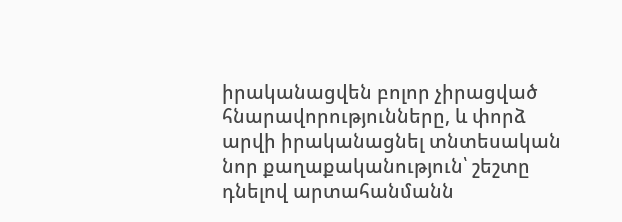իրականացվեն բոլոր չիրացված հնարավորությունները, և փորձ արվի իրականացնել տնտեսական նոր քաղաքականություն՝ շեշտը դնելով արտահանմանն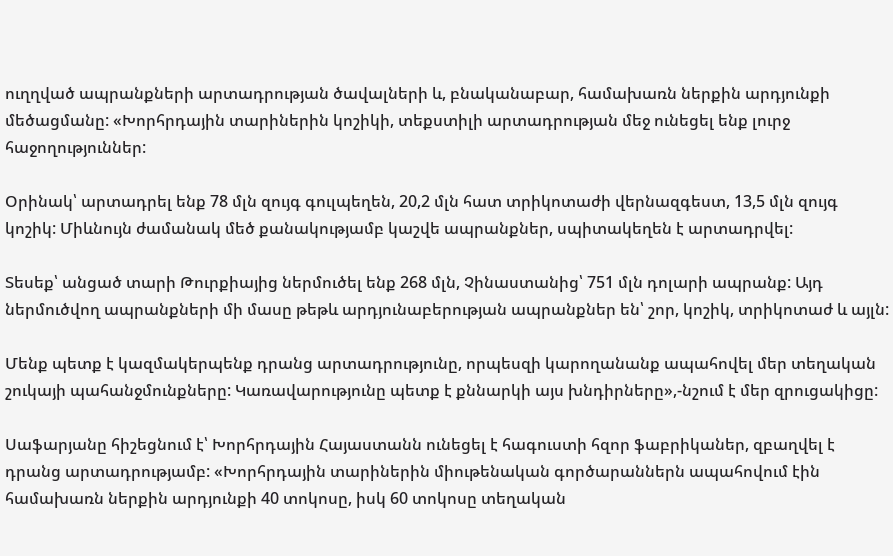ուղղված ապրանքների արտադրության ծավալների և, բնականաբար, համախառն ներքին արդյունքի մեծացմանը: «Խորհրդային տարիներին կոշիկի, տեքստիլի արտադրության մեջ ունեցել ենք լուրջ հաջողություններ:

Օրինակ՝ արտադրել ենք 78 մլն զույգ գուլպեղեն, 20,2 մլն հատ տրիկոտաժի վերնազգեստ, 13,5 մլն զույգ կոշիկ: Միևնույն ժամանակ մեծ քանակությամբ կաշվե ապրանքներ, սպիտակեղեն է արտադրվել:

Տեսեք՝ անցած տարի Թուրքիայից ներմուծել ենք 268 մլն, Չինաստանից՝ 751 մլն դոլարի ապրանք: Այդ ներմուծվող ապրանքների մի մասը թեթև արդյունաբերության ապրանքներ են՝ շոր, կոշիկ, տրիկոտաժ և այլն:

Մենք պետք է կազմակերպենք դրանց արտադրությունը, որպեսզի կարողանանք ապահովել մեր տեղական շուկայի պահանջմունքները: Կառավարությունը պետք է քննարկի այս խնդիրները»,-նշում է մեր զրուցակիցը:

Սաֆարյանը հիշեցնում է՝ Խորհրդային Հայաստանն ունեցել է հագուստի հզոր ֆաբրիկաներ, զբաղվել է դրանց արտադրությամբ: «Խորհրդային տարիներին միութենական գործարաններն ապահովում էին համախառն ներքին արդյունքի 40 տոկոսը, իսկ 60 տոկոսը տեղական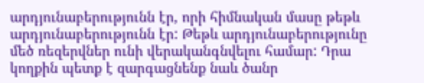արդյունաբերությունն էր, որի հիմնական մասը թեթև արդյունաբերությունն էր: Թեթև արդյունաբերությունը մեծ ռեզերվներ ունի վերականգնվելու համար: Դրա կողքին պետք է զարգացնենք նաև ծանր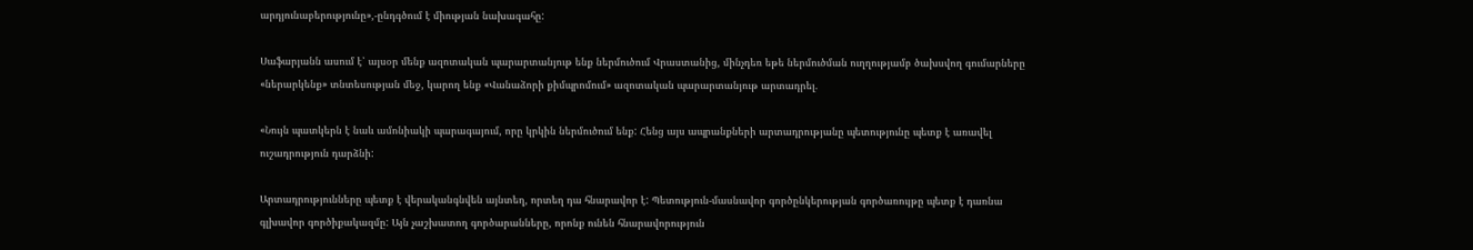արդյունաբերությունը»,-ընդգծում է միության նախագահը:

Սաֆարյանն ասում է՝ այսօր մենք ազոտական պարարտանյութ ենք ներմուծում Վրաստանից, մինչդեռ եթե ներմուծման ուղղությամբ ծախսվող գումարները «ներարկենք» տնտեսության մեջ, կարող ենք «Վանաձորի քիմպրոմում» ազոտական պարարտանյութ արտադրել.

«Նույն պատկերն է նաև ամոնիակի պարագայում, որը կրկին ներմուծում ենք: Հենց այս ապրանքների արտադրությանը պետությունը պետք է առավել ուշադրություն դարձնի:

Արտադրությունները պետք է վերականգնվեն այնտեղ, որտեղ դա հնարավոր է: Պետություն-մասնավոր գործընկերության գործառույթը պետք է դառնա գլխավոր գործիքակազմը: Այն չաշխատող գործարանները, որոնք ունեն հնարավորություն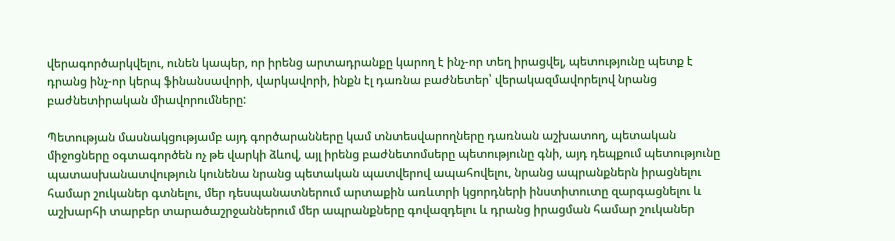վերագործարկվելու, ունեն կապեր, որ իրենց արտադրանքը կարող է ինչ-որ տեղ իրացվել, պետությունը պետք է դրանց ինչ-որ կերպ ֆինանսավորի, վարկավորի, ինքն էլ դառնա բաժնետեր՝ վերակազմավորելով նրանց բաժնետիրական միավորումները:

Պետության մասնակցությամբ այդ գործարանները կամ տնտեսվարողները դառնան աշխատող, պետական միջոցները օգտագործեն ոչ թե վարկի ձևով, այլ իրենց բաժնետոմսերը պետությունը գնի, այդ դեպքում պետությունը պատասխանատվություն կունենա նրանց պետական պատվերով ապահովելու, նրանց ապրանքներն իրացնելու համար շուկաներ գտնելու, մեր դեսպանատներում արտաքին առևտրի կցորդների ինստիտուտը զարգացնելու և աշխարհի տարբեր տարածաշրջաններում մեր ապրանքները գովազդելու և դրանց իրացման համար շուկաներ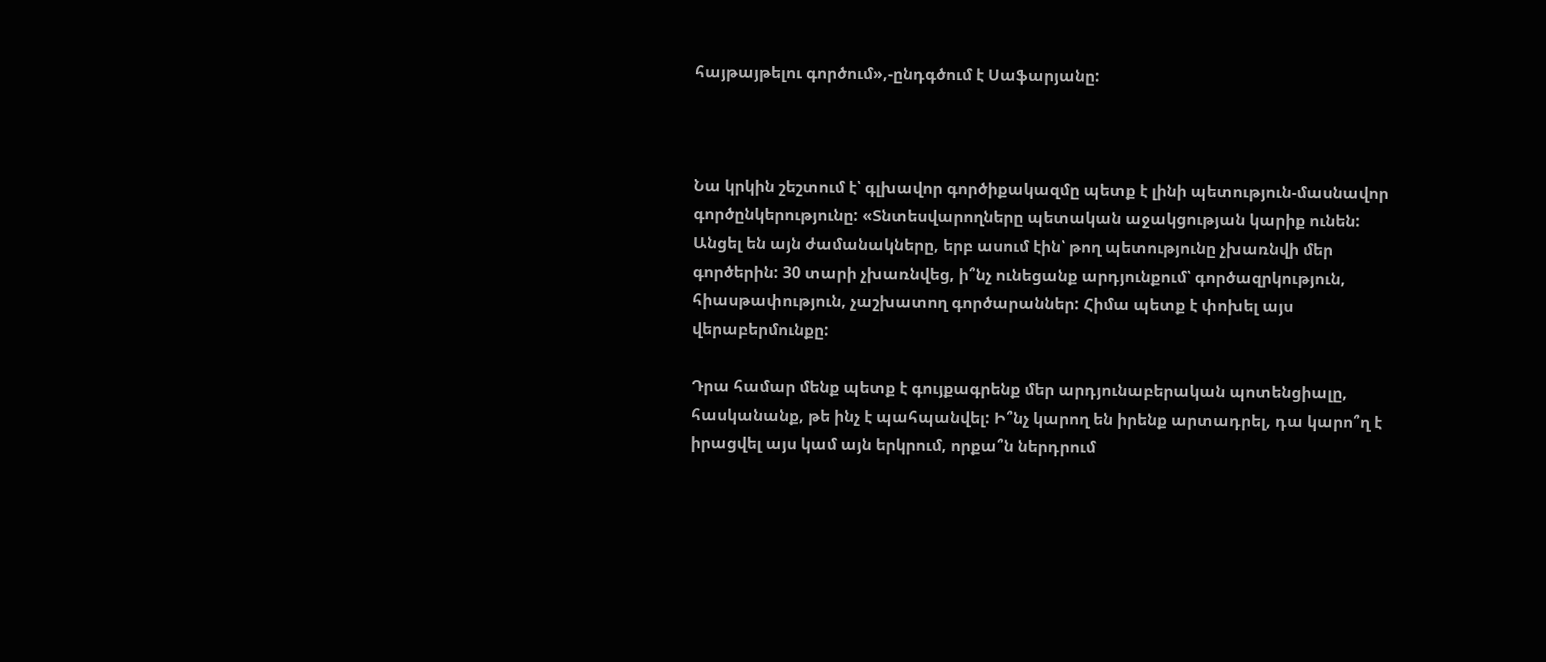հայթայթելու գործում»,-ընդգծում է Սաֆարյանը:



Նա կրկին շեշտում է՝ գլխավոր գործիքակազմը պետք է լինի պետություն-մասնավոր գործընկերությունը: «Տնտեսվարողները պետական աջակցության կարիք ունեն: Անցել են այն ժամանակները, երբ ասում էին՝ թող պետությունը չխառնվի մեր գործերին: 30 տարի չխառնվեց, ի՞նչ ունեցանք արդյունքում՝ գործազրկություն, հիասթափություն, չաշխատող գործարաններ: Հիմա պետք է փոխել այս վերաբերմունքը:

Դրա համար մենք պետք է գույքագրենք մեր արդյունաբերական պոտենցիալը, հասկանանք, թե ինչ է պահպանվել: Ի՞նչ կարող են իրենք արտադրել, դա կարո՞ղ է իրացվել այս կամ այն երկրում, որքա՞ն ներդրում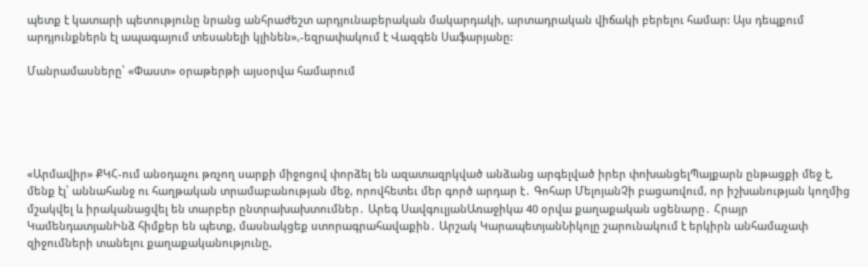պետք է կատարի պետությունը նրանց անհրաժեշտ արդյունաբերական մակարդակի, արտադրական վիճակի բերելու համար: Այս դեպքում արդյունքներն էլ ապագայում տեսանելի կլինեն»,-եզրափակում է Վազգեն Սաֆարյանը:

Մանրամասները՝ «Փաստ» օրաթերթի այսօրվա համարում





«Արմավիր» ՔԿՀ-ում անօդաչու թռչող սարքի միջոցով փորձել են ազատազրկված անձանց արգելված իրեր փոխանցելՊայքարն ընթացքի մեջ է, մենք էլ՝ աննահանջ ու հաղթական տրամաբանության մեջ, որովհետեւ մեր գործ արդար է․ Գոհար ՄելոյանՉի բացառվում, որ իշխանության կողմից մշակվել և իրականացվել են տարբեր ընտրախախտումներ․ Արեգ ՍավգուլյանԱռաջիկա 40 օրվա քաղաքական սցենարը․ Հրայր ԿամենդատյանԻնձ հիմքեր են պետք, մասնակցեք ստորագրահավաքին․ Արշակ ԿարապետյանՆիկոլը շարունակում է երկիրն անհամաչափ զիջումների տանելու քաղաքականությունը,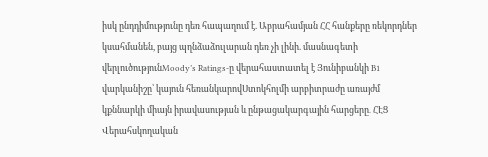իսկ ընդդիմությունը դեռ հապաղում է. Աբրահամյան ՀՀ հանքերը ռեկորդներ կսահմանեն, բայց պղնձաձուլարան դեռ չի լինի. մասնագետի վերլուծությունMoody’s Ratings-ը վերահաստատել է Յունիբանկի B1 վարկանիշը՝ կայուն հեռանկարովՍտոկհոլմի արբիտրաժը առայժմ կքննարկի միայն իրավասության և ընթացակարգային հարցերը․ ՀԷՑ Վերահսկողական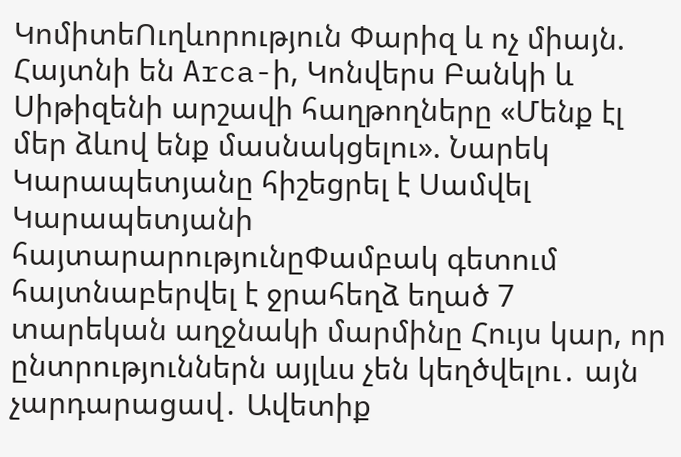ԿոմիտեՈւղևորություն Փարիզ և ոչ միայն. Հայտնի են Arca-ի, Կոնվերս Բանկի և Սիթիզենի արշավի հաղթողները «Մենք էլ մեր ձևով ենք մասնակցելու». Նարեկ Կարապետյանը հիշեցրել է Սամվել Կարապետյանի հայտարարությունըՓամբակ գետում հայտնաբերվել է ջրահեղձ եղած 7 տարեկան աղջնակի մարմինը Հույս կար, որ ընտրություններն այլևս չեն կեղծվելու․ այն չարդարացավ․ Ավետիք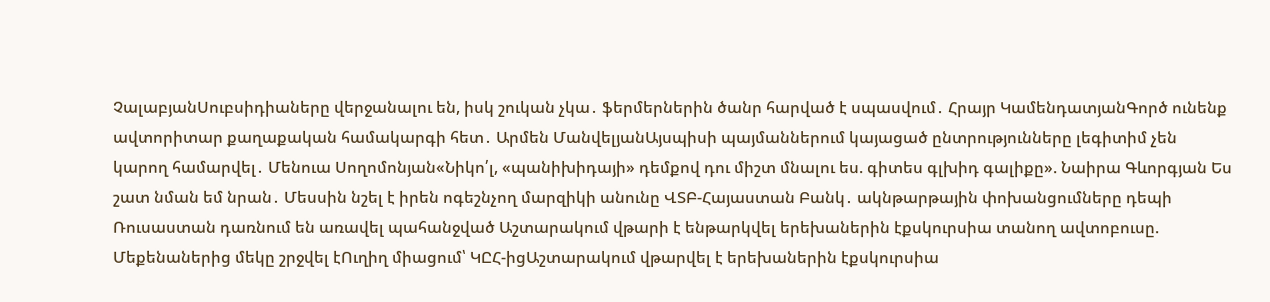ՉալաբյանՍուբսիդիաները վերջանալու են, իսկ շուկան չկա․ ֆերմերներին ծանր հարված է սպասվում․ Հրայր ԿամենդատյանԳործ ունենք ավտորիտար քաղաքական համակարգի հետ․ Արմեն ՄանվելյանԱյսպիսի պայմաններում կայացած ընտրությունները լեգիտիմ չեն կարող համարվել․ Մենուա Սողոմոնյան«Նիկո՛լ, «պանիխիդայի» դեմքով դու միշտ մնալու ես. գիտես գլխիդ գալիքը». Նաիրա Գևորգյան Ես շատ նման եմ նրան․ Մեսսին նշել է իրեն ոգեշնչող մարզիկի անունը ՎՏԲ-Հայաստան Բանկ․ ակնթարթային փոխանցումները դեպի Ռուսաստան դառնում են առավել պահանջված Աշտարակում վթարի է ենթարկվել երեխաներին էքսկուրսիա տանող ավտոբուսը. Մեքենաներից մեկը շրջվել էՈւղիղ միացում՝ ԿԸՀ-իցԱշտարակում վթարվել է երեխաներին էքսկուրսիա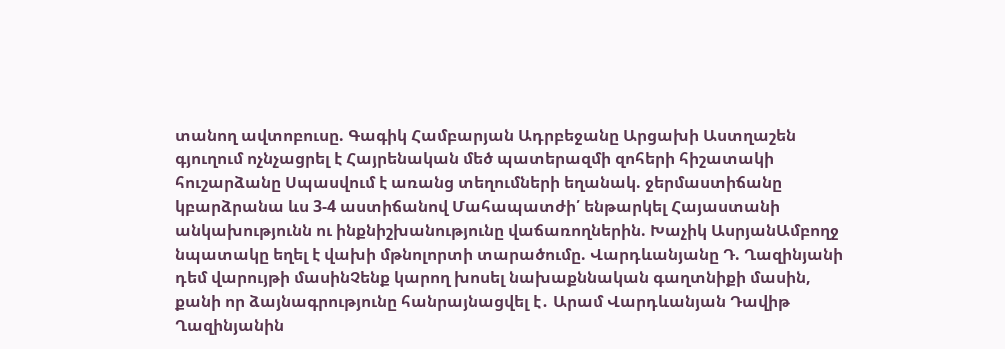տանող ավտոբուսը. Գագիկ Համբարյան Ադրբեջանը Արցախի Աստղաշեն գյուղում ոչնչացրել է Հայրենական մեծ պատերազմի զոհերի հիշատակի հուշարձանը Սպասվում է առանց տեղումների եղանակ. ջերմաստիճանը կբարձրանա ևս 3-4 աստիճանով Մահապատժի՛ ենթարկել Հայաստանի անկախությունն ու ինքնիշխանությունը վաճառողներին. Խաչիկ ԱսրյանԱմբողջ նպատակը եղել է վախի մթնոլորտի տարածումը. Վարդևանյանը Դ. Ղազինյանի դեմ վարույթի մասինՉենք կարող խոսել նախաքննական գաղտնիքի մասին, քանի որ ձայնագրությունը հանրայնացվել է․ Արամ Վարդևանյան Դավիթ Ղազինյանին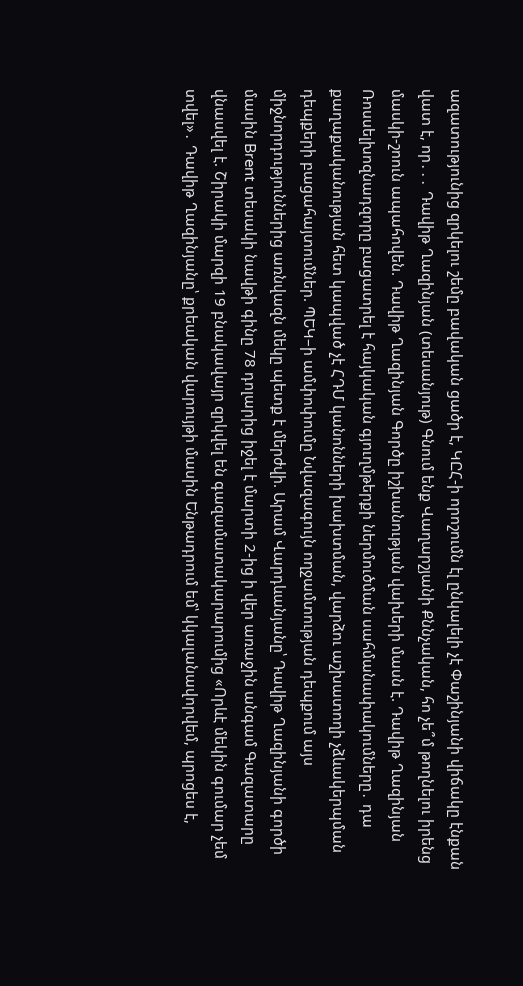ազատությունից զրկելու շեմը բավական ցածր է, ԿԸՀ-ի որոշումն էլ ընկալելի չէ Փաշինյանի վիճակը էնքան վատ է, որ․․․ Դավիթ Ղազինյան (տեսանյութ) Գնում ենք Վաղարշյանի Քննչական, հո չե՞մ թողնելու իրենց մասկի-շոուն ապահովեն. Դավիթ Ղազինյան Գործը իշխանության վախերի մասն է. Դավիթ Ղազինյան Ռոսսելխոզնադզորը բացատրել է հայկական գյուղմթերքի ներմուծման սահմանափակումները․ դա քաղաքականության հետ կապված չէ ՀԴՄ կանոնների խախտման, վարձու աշխատողի չձևակերպման դեպքերի բացահայտումներ. ՊԵԿ–ի ամփոփումը Նվազագույն ողջամտության դեպքում այս միջնորդություններից առնվազն մեկը պետք է մերժվի. Արամ Վարդևանյանը՝ Դավիթ Ղազինյանի գործի մասին Brent տեսակի նավթի գինը 78 դոլարից իջել է մարտի 2-ից ի վեր առաջին անգամ Գազատարը վնասվել է. Շիրակի մարզի 19 բնակավայր զրկվել են գազամատակարարումից «Որևէ մեկին գումար չեմ տվել»․ Դավիթ Ղազինյանը՝ քրեական վարույթի մասին Ենթադրում եմ՝ կկալանավորվեմ, պրոցես է,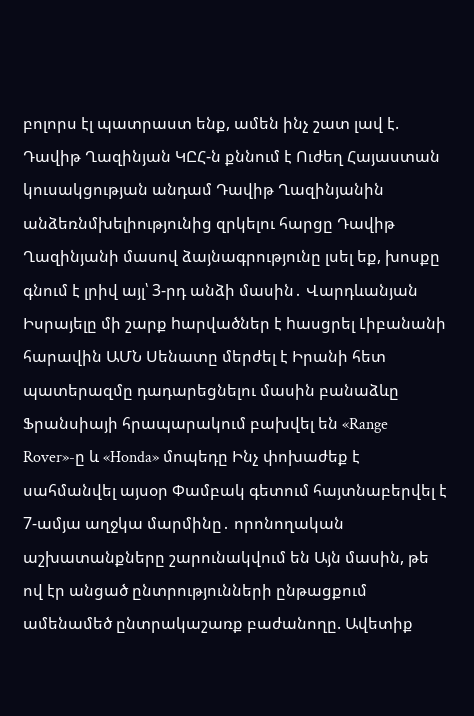բոլորս էլ պատրաստ ենք, ամեն ինչ շատ լավ է. Դավիթ Ղազինյան ԿԸՀ-ն քննում է Ուժեղ Հայաստան կուսակցության անդամ Դավիթ Ղազինյանին անձեռնմխելիությունից զրկելու հարցը Դավիթ Ղազինյանի մասով ձայնագրությունը լսել եք, խոսքը գնում է լրիվ այլ՝ 3-րդ անձի մասին․ Վարդևանյան Իսրայելը մի շարք hարվածներ է hասցրել Լիբանանի հարավին ԱՄՆ Սենատը մերժել է Իրանի հետ պատերազմը դադարեցնելու մասին բանաձևը Ֆրանսիայի հրապարակում բախվել են «Range Rover»-ը և «Honda» մոպեդը Ինչ փոխաժեք է սահմանվել այսօր Փամբակ գետում հայտնաբերվել է 7-ամյա աղջկա մարմինը․ որոնողական աշխատանքները շարունակվում են Այն մասին, թե ով էր անցած ընտրությունների ընթացքում ամենամեծ ընտրակաշառք բաժանողը. Ավետիք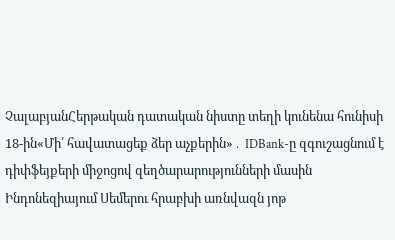ՉալաբյանՀերթական դատական նիստը տեղի կունենա հունիսի 18-ին«Մի՛ հավատացեք ձեր աչքերին»․ IDBank-ը զգուշացնում է դիփֆեյքերի միջոցով զեղծարարությունների մասին Ինդոնեզիայում Սեմերու հրաբխի առնվազն յոթ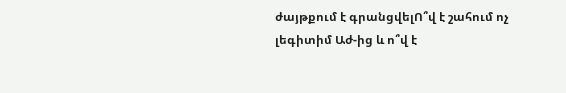ժայթքում է գրանցվելՈ՞վ է շահում ոչ լեգիտիմ Աժ-ից և ո՞վ է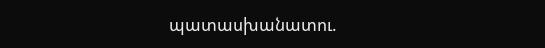պատասխանատու.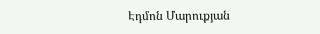Էդմոն Մարուքյան